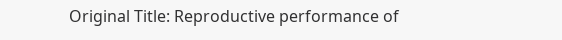Original Title: Reproductive performance of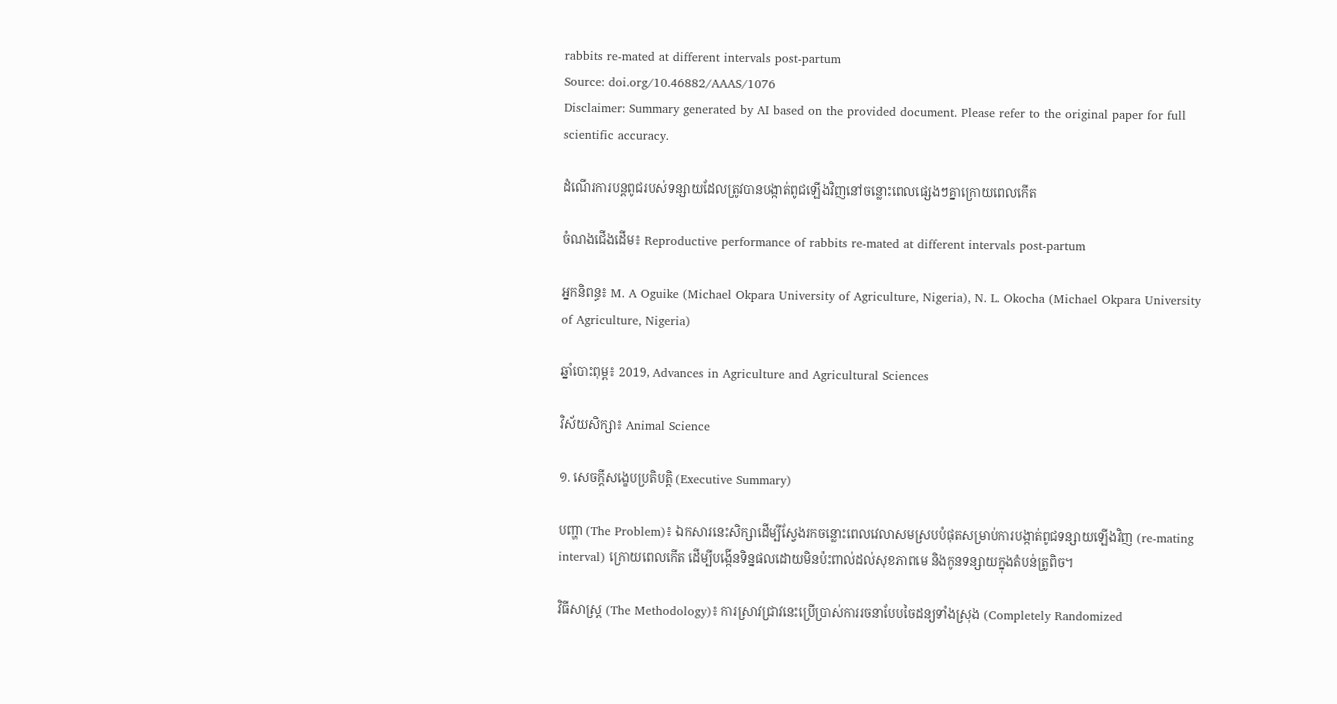rabbits re-mated at different intervals post-partum
Source: doi.org/10.46882/AAAS/1076
Disclaimer: Summary generated by AI based on the provided document. Please refer to the original paper for full scientific accuracy.

ដំណើរការបន្តពូជរបស់ទន្សាយដែលត្រូវបានបង្កាត់ពូជឡើងវិញនៅចន្លោះពេលផ្សេងៗគ្នាក្រោយពេលកើត

ចំណងជើងដើម៖ Reproductive performance of rabbits re-mated at different intervals post-partum

អ្នកនិពន្ធ៖ M. A Oguike (Michael Okpara University of Agriculture, Nigeria), N. L. Okocha (Michael Okpara University of Agriculture, Nigeria)

ឆ្នាំបោះពុម្ព៖ 2019, Advances in Agriculture and Agricultural Sciences

វិស័យសិក្សា៖ Animal Science

១. សេចក្តីសង្ខេបប្រតិបត្តិ (Executive Summary)

បញ្ហា (The Problem)៖ ឯកសារនេះសិក្សាដើម្បីស្វែងរកចន្លោះពេលវេលាសមស្របបំផុតសម្រាប់ការបង្កាត់ពូជទន្សាយឡើងវិញ (re-mating interval) ក្រោយពេលកើត ដើម្បីបង្កើនទិន្នផលដោយមិនប៉ះពាល់ដល់សុខភាពមេ និងកូនទន្សាយក្នុងតំបន់ត្រូពិច។

វិធីសាស្ត្រ (The Methodology)៖ ការស្រាវជ្រាវនេះប្រើប្រាស់ការរចនាបែបចៃដន្យទាំងស្រុង (Completely Randomized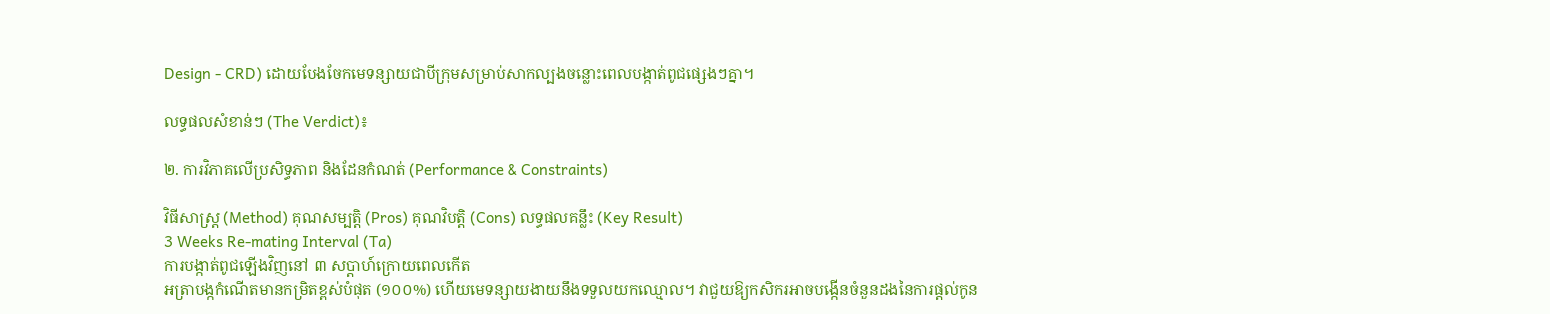Design - CRD) ដោយបែងចែកមេទន្សាយជាបីក្រុមសម្រាប់សាកល្បងចន្លោះពេលបង្កាត់ពូជផ្សេងៗគ្នា។

លទ្ធផលសំខាន់ៗ (The Verdict)៖

២. ការវិភាគលើប្រសិទ្ធភាព និងដែនកំណត់ (Performance & Constraints)

វិធីសាស្ត្រ (Method) គុណសម្បត្តិ (Pros) គុណវិបត្តិ (Cons) លទ្ធផលគន្លឹះ (Key Result)
3 Weeks Re-mating Interval (Ta)
ការបង្កាត់ពូជឡើងវិញនៅ ៣ សប្តាហ៍ក្រោយពេលកើត
អត្រាបង្កកំណើតមានកម្រិតខ្ពស់បំផុត (១០០%) ហើយមេទន្សាយងាយនឹងទទួលយកឈ្មោល។ វាជួយឱ្យកសិករអាចបង្កើនចំនួនដងនៃការផ្តល់កូន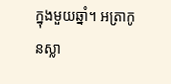ក្នុងមួយឆ្នាំ។ អត្រាកូនស្លា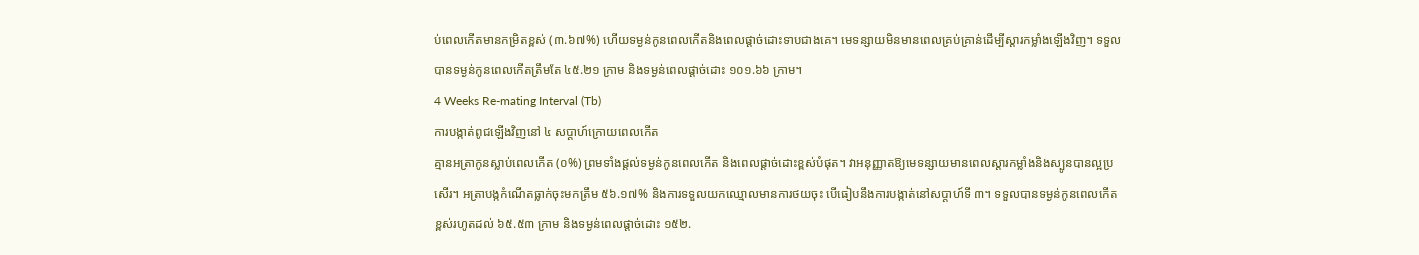ប់ពេលកើតមានកម្រិតខ្ពស់ (៣.៦៧%) ហើយទម្ងន់កូនពេលកើតនិងពេលផ្តាច់ដោះទាបជាងគេ។ មេទន្សាយមិនមានពេលគ្រប់គ្រាន់ដើម្បីស្តារកម្លាំងឡើងវិញ។ ទទួលបានទម្ងន់កូនពេលកើតត្រឹមតែ ៤៥.២១ ក្រាម និងទម្ងន់ពេលផ្តាច់ដោះ ១០១.៦៦ ក្រាម។
4 Weeks Re-mating Interval (Tb)
ការបង្កាត់ពូជឡើងវិញនៅ ៤ សប្តាហ៍ក្រោយពេលកើត
គ្មានអត្រាកូនស្លាប់ពេលកើត (០%) ព្រមទាំងផ្តល់ទម្ងន់កូនពេលកើត និងពេលផ្តាច់ដោះខ្ពស់បំផុត។ វាអនុញ្ញាតឱ្យមេទន្សាយមានពេលស្តារកម្លាំងនិងស្បូនបានល្អប្រសើរ។ អត្រាបង្កកំណើតធ្លាក់ចុះមកត្រឹម ៥៦.១៧% និងការទទួលយកឈ្មោលមានការថយចុះ បើធៀបនឹងការបង្កាត់នៅសប្តាហ៍ទី ៣។ ទទួលបានទម្ងន់កូនពេលកើតខ្ពស់រហូតដល់ ៦៥.៥៣ ក្រាម និងទម្ងន់ពេលផ្តាច់ដោះ ១៥២.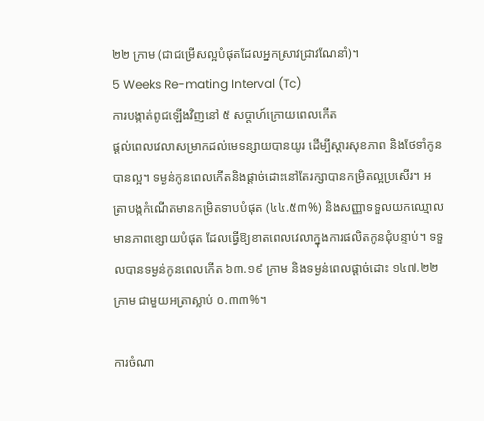២២ ក្រាម (ជាជម្រើសល្អបំផុតដែលអ្នកស្រាវជ្រាវណែនាំ)។
5 Weeks Re-mating Interval (Tc)
ការបង្កាត់ពូជឡើងវិញនៅ ៥ សប្តាហ៍ក្រោយពេលកើត
ផ្តល់ពេលវេលាសម្រាកដល់មេទន្សាយបានយូរ ដើម្បីស្តារសុខភាព និងថែទាំកូនបានល្អ។ ទម្ងន់កូនពេលកើតនិងផ្តាច់ដោះនៅតែរក្សាបានកម្រិតល្អប្រសើរ។ អត្រាបង្កកំណើតមានកម្រិតទាបបំផុត (៤៤.៥៣%) និងសញ្ញាទទួលយកឈ្មោលមានភាពខ្សោយបំផុត ដែលធ្វើឱ្យខាតពេលវេលាក្នុងការផលិតកូនជុំបន្ទាប់។ ទទួលបានទម្ងន់កូនពេលកើត ៦៣.១៩ ក្រាម និងទម្ងន់ពេលផ្តាច់ដោះ ១៤៧.២២ ក្រាម ជាមួយអត្រាស្លាប់ ០.៣៣%។

ការចំណា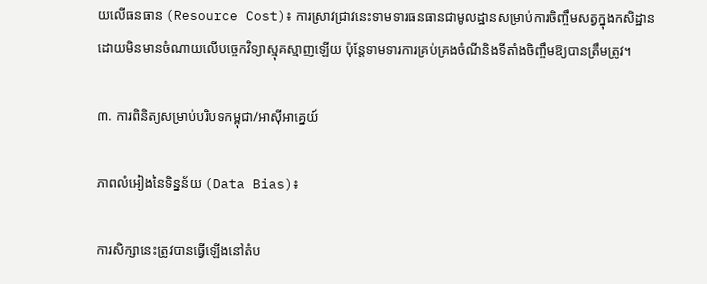យលើធនធាន (Resource Cost)៖ ការស្រាវជ្រាវនេះទាមទារធនធានជាមូលដ្ឋានសម្រាប់ការចិញ្ចឹមសត្វក្នុងកសិដ្ឋាន ដោយមិនមានចំណាយលើបច្ចេកវិទ្យាស្មុគស្មាញឡើយ ប៉ុន្តែទាមទារការគ្រប់គ្រងចំណីនិងទីតាំងចិញ្ចឹមឱ្យបានត្រឹមត្រូវ។

៣. ការពិនិត្យសម្រាប់បរិបទកម្ពុជា/អាស៊ីអាគ្នេយ៍

ភាពលំអៀងនៃទិន្នន័យ (Data Bias)៖

ការសិក្សានេះត្រូវបានធ្វើឡើងនៅតំប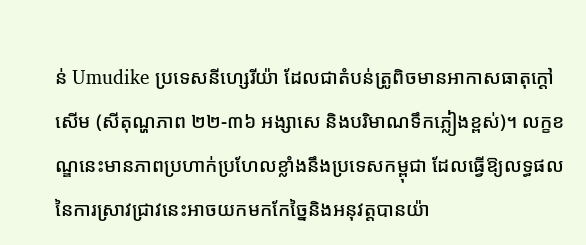ន់ Umudike ប្រទេសនីហ្សេរីយ៉ា ដែលជាតំបន់ត្រូពិចមានអាកាសធាតុក្តៅសើម (សីតុណ្ហភាព ២២-៣៦ អង្សាសេ និងបរិមាណទឹកភ្លៀងខ្ពស់)។ លក្ខខណ្ឌនេះមានភាពប្រហាក់ប្រហែលខ្លាំងនឹងប្រទេសកម្ពុជា ដែលធ្វើឱ្យលទ្ធផលនៃការស្រាវជ្រាវនេះអាចយកមកកែច្នៃនិងអនុវត្តបានយ៉ា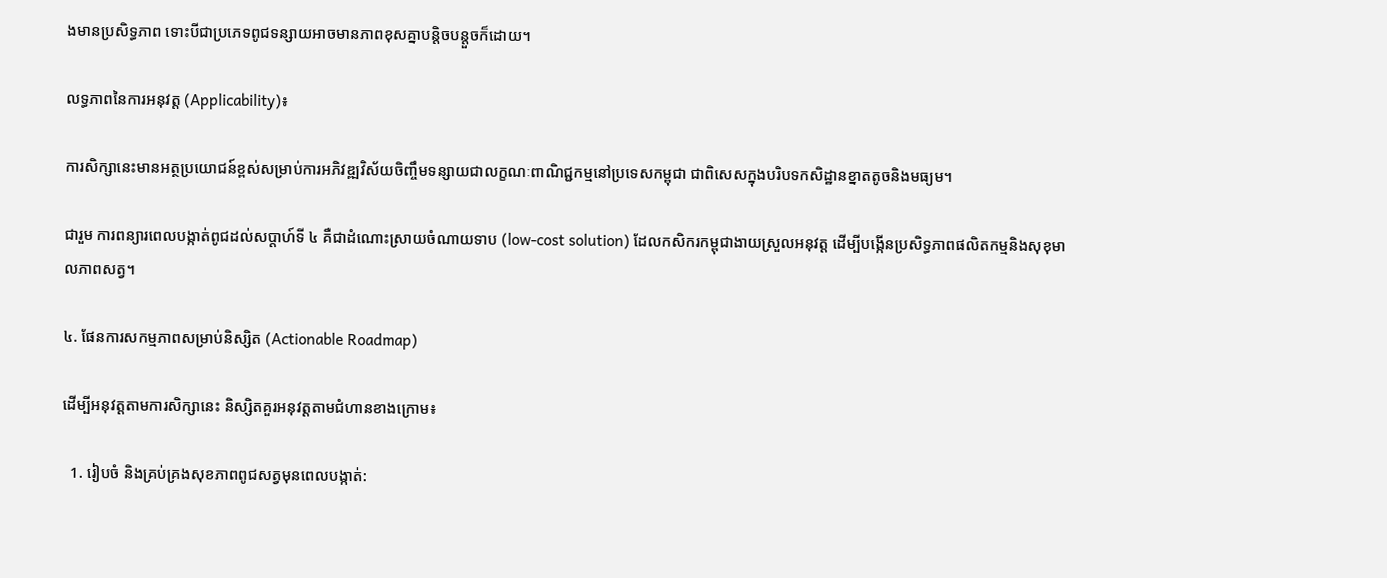ងមានប្រសិទ្ធភាព ទោះបីជាប្រភេទពូជទន្សាយអាចមានភាពខុសគ្នាបន្តិចបន្តួចក៏ដោយ។

លទ្ធភាពនៃការអនុវត្ត (Applicability)៖

ការសិក្សានេះមានអត្ថប្រយោជន៍ខ្ពស់សម្រាប់ការអភិវឌ្ឍវិស័យចិញ្ចឹមទន្សាយជាលក្ខណៈពាណិជ្ជកម្មនៅប្រទេសកម្ពុជា ជាពិសេសក្នុងបរិបទកសិដ្ឋានខ្នាតតូចនិងមធ្យម។

ជារួម ការពន្យារពេលបង្កាត់ពូជដល់សប្តាហ៍ទី ៤ គឺជាដំណោះស្រាយចំណាយទាប (low-cost solution) ដែលកសិករកម្ពុជាងាយស្រួលអនុវត្ត ដើម្បីបង្កើនប្រសិទ្ធភាពផលិតកម្មនិងសុខុមាលភាពសត្វ។

៤. ផែនការសកម្មភាពសម្រាប់និស្សិត (Actionable Roadmap)

ដើម្បីអនុវត្តតាមការសិក្សានេះ និស្សិតគួរអនុវត្តតាមជំហានខាងក្រោម៖

  1. រៀបចំ និងគ្រប់គ្រងសុខភាពពូជសត្វមុនពេលបង្កាត់: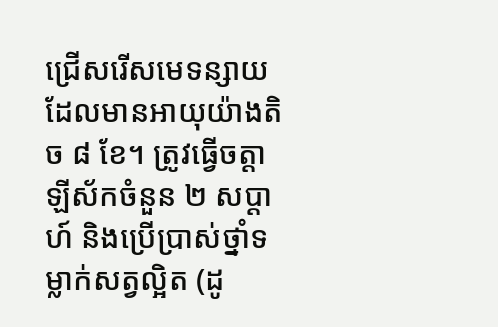ជ្រើសរើសមេទន្សាយដែលមានអាយុយ៉ាងតិច ៨ ខែ។ ត្រូវធ្វើចត្តាឡីស័កចំនួន ២ សប្តាហ៍ និងប្រើប្រាស់ថ្នាំទម្លាក់សត្វល្អិត (ដូ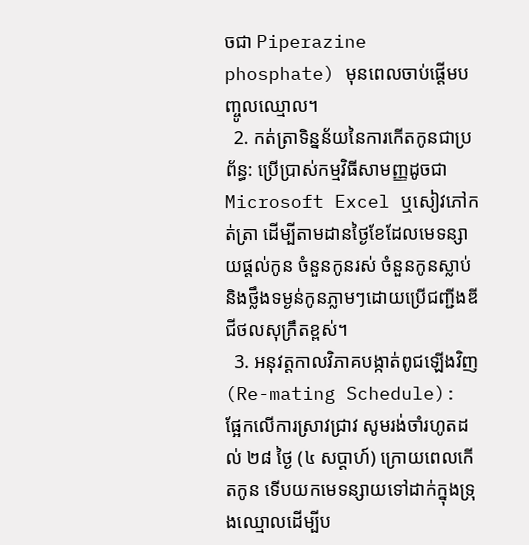ចជា Piperazine phosphate) មុនពេលចាប់ផ្តើមបញ្ចូលឈ្មោល។
  2. កត់ត្រាទិន្នន័យនៃការកើតកូនជាប្រព័ន្ធ: ប្រើប្រាស់កម្មវិធីសាមញ្ញដូចជា Microsoft Excel ឬសៀវភៅកត់ត្រា ដើម្បីតាមដានថ្ងៃខែដែលមេទន្សាយផ្តល់កូន ចំនួនកូនរស់ ចំនួនកូនស្លាប់ និងថ្លឹងទម្ងន់កូនភ្លាមៗដោយប្រើជញ្ជីងឌីជីថលសុក្រឹតខ្ពស់។
  3. អនុវត្តកាលវិភាគបង្កាត់ពូជឡើងវិញ (Re-mating Schedule): ផ្អែកលើការស្រាវជ្រាវ សូមរង់ចាំរហូតដល់ ២៨ ថ្ងៃ (៤ សប្តាហ៍) ក្រោយពេលកើតកូន ទើបយកមេទន្សាយទៅដាក់ក្នុងទ្រុងឈ្មោលដើម្បីប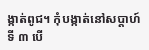ង្កាត់ពូជ។ កុំបង្កាត់នៅសប្តាហ៍ទី ៣ បើ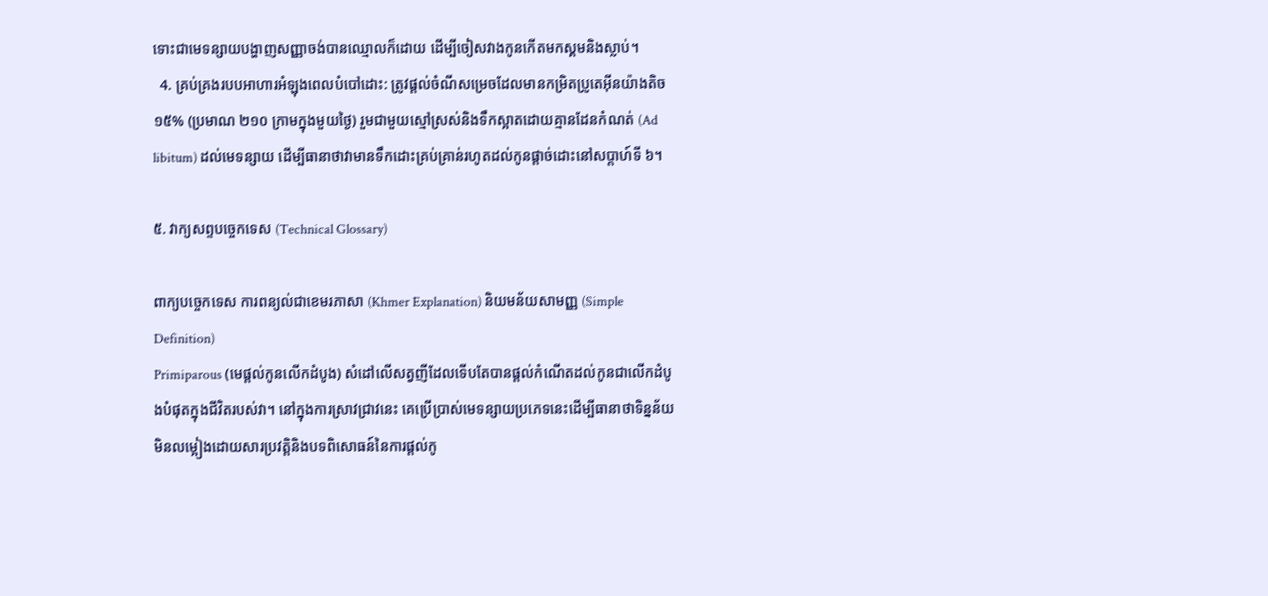ទោះជាមេទន្សាយបង្ហាញសញ្ញាចង់បានឈ្មោលក៏ដោយ ដើម្បីចៀសវាងកូនកើតមកស្គមនិងស្លាប់។
  4. គ្រប់គ្រងរបបអាហារអំឡុងពេលបំបៅដោះ: ត្រូវផ្តល់ចំណីសម្រេចដែលមានកម្រិតប្រូតេអ៊ីនយ៉ាងតិច ១៥% (ប្រមាណ ២១០ ក្រាមក្នុងមួយថ្ងៃ) រួមជាមួយស្មៅស្រស់និងទឹកស្អាតដោយគ្មានដែនកំណត់ (Ad libitum) ដល់មេទន្សាយ ដើម្បីធានាថាវាមានទឹកដោះគ្រប់គ្រាន់រហូតដល់កូនផ្តាច់ដោះនៅសប្តាហ៍ទី ៦។

៥. វាក្យសព្ទបច្ចេកទេស (Technical Glossary)

ពាក្យបច្ចេកទេស ការពន្យល់ជាខេមរភាសា (Khmer Explanation) និយមន័យសាមញ្ញ (Simple Definition)
Primiparous (មេផ្តល់កូនលើកដំបូង) សំដៅលើសត្វញីដែលទើបតែបានផ្តល់កំណើតដល់កូនជាលើកដំបូងបំផុតក្នុងជីវិតរបស់វា។ នៅក្នុងការស្រាវជ្រាវនេះ គេប្រើប្រាស់មេទន្សាយប្រភេទនេះដើម្បីធានាថាទិន្នន័យមិនលម្អៀងដោយសារប្រវត្តិនិងបទពិសោធន៍នៃការផ្តល់កូ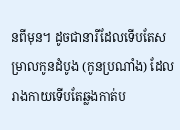នពីមុន។ ដូចជានារីដែលទើបតែសម្រាលកូនដំបូង (កូនប្រណាំង) ដែលរាងកាយទើបតែឆ្លងកាត់ប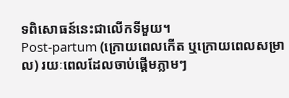ទពិសោធន៍នេះជាលើកទីមួយ។
Post-partum (ក្រោយពេលកើត ឬក្រោយពេលសម្រាល) រយៈពេលដែលចាប់ផ្តើមភ្លាមៗ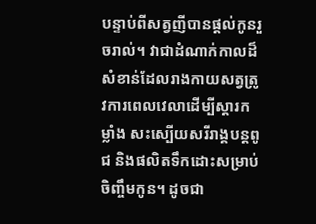បន្ទាប់ពីសត្វញីបានផ្តល់កូនរួចរាល់។ វាជាដំណាក់កាលដ៏សំខាន់ដែលរាងកាយសត្វត្រូវការពេលវេលាដើម្បីស្តារកម្លាំង សះស្បើយសរីរាង្គបន្តពូជ និងផលិតទឹកដោះសម្រាប់ចិញ្ចឹមកូន។ ដូចជា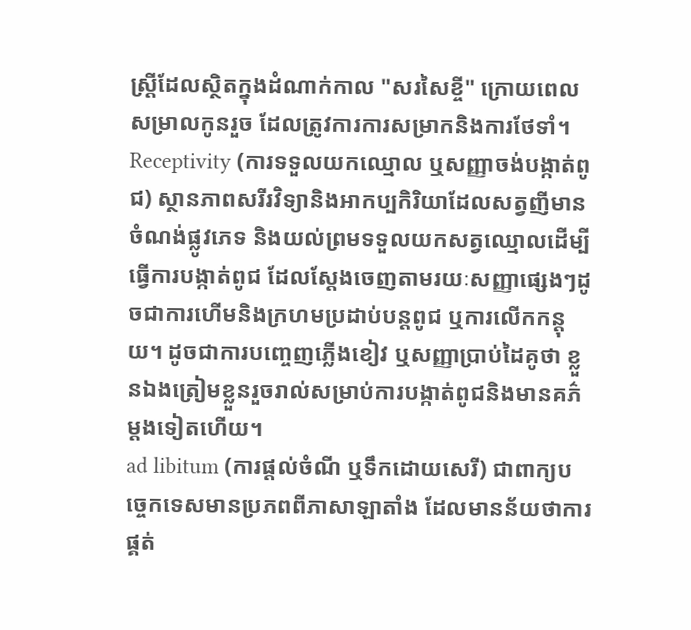ស្រ្តីដែលស្ថិតក្នុងដំណាក់កាល "សរសៃខ្ចី" ក្រោយពេលសម្រាលកូនរួច ដែលត្រូវការការសម្រាកនិងការថែទាំ។
Receptivity (ការទទួលយកឈ្មោល ឬសញ្ញាចង់បង្កាត់ពូជ) ស្ថានភាពសរីរវិទ្យានិងអាកប្បកិរិយាដែលសត្វញីមានចំណង់ផ្លូវភេទ និងយល់ព្រមទទួលយកសត្វឈ្មោលដើម្បីធ្វើការបង្កាត់ពូជ ដែលស្តែងចេញតាមរយៈសញ្ញាផ្សេងៗដូចជាការហើមនិងក្រហមប្រដាប់បន្តពូជ ឬការលើកកន្តុយ។ ដូចជាការបញ្ចេញភ្លើងខៀវ ឬសញ្ញាប្រាប់ដៃគូថា ខ្លួនឯងត្រៀមខ្លួនរួចរាល់សម្រាប់ការបង្កាត់ពូជនិងមានគភ៌ម្តងទៀតហើយ។
ad libitum (ការផ្តល់ចំណី ឬទឹកដោយសេរី) ជាពាក្យបច្ចេកទេសមានប្រភពពីភាសាឡាតាំង ដែលមានន័យថាការផ្គត់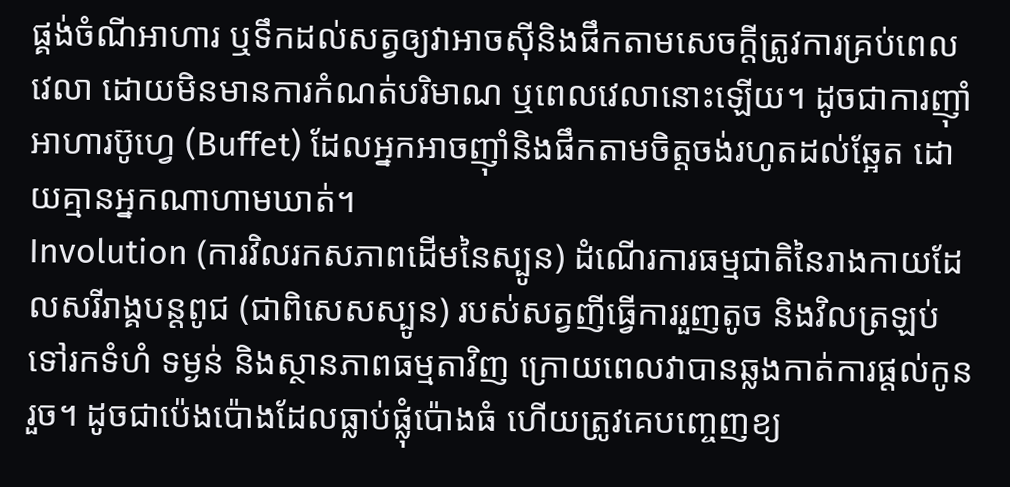ផ្គង់ចំណីអាហារ ឬទឹកដល់សត្វឲ្យវាអាចស៊ីនិងផឹកតាមសេចក្តីត្រូវការគ្រប់ពេលវេលា ដោយមិនមានការកំណត់បរិមាណ ឬពេលវេលានោះឡើយ។ ដូចជាការញ៉ាំអាហារប៊ូហ្វេ (Buffet) ដែលអ្នកអាចញ៉ាំនិងផឹកតាមចិត្តចង់រហូតដល់ឆ្អែត ដោយគ្មានអ្នកណាហាមឃាត់។
Involution (ការវិលរកសភាពដើមនៃស្បូន) ដំណើរការធម្មជាតិនៃរាងកាយដែលសរីរាង្គបន្តពូជ (ជាពិសេសស្បូន) របស់សត្វញីធ្វើការរួញតូច និងវិលត្រឡប់ទៅរកទំហំ ទម្ងន់ និងស្ថានភាពធម្មតាវិញ ក្រោយពេលវាបានឆ្លងកាត់ការផ្តល់កូនរួច។ ដូចជាប៉េងប៉ោងដែលធ្លាប់ផ្លុំប៉ោងធំ ហើយត្រូវគេបញ្ចេញខ្យ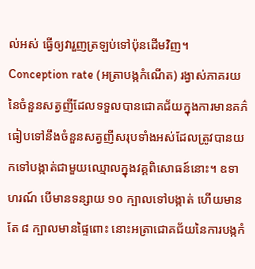ល់អស់ ធ្វើឲ្យវារួញត្រឡប់ទៅប៉ុនដើមវិញ។
Conception rate (អត្រាបង្កកំណើត) រង្វាស់ភាគរយនៃចំនួនសត្វញីដែលទទួលបានជោគជ័យក្នុងការមានគភ៌ ធៀបទៅនឹងចំនួនសត្វញីសរុបទាំងអស់ដែលត្រូវបានយកទៅបង្កាត់ជាមួយឈ្មោលក្នុងវគ្គពិសោធន៍នោះ។ ឧទាហរណ៍ បើមានទន្សាយ ១០ ក្បាលទៅបង្កាត់ ហើយមានតែ ៨ ក្បាលមានផ្ទៃពោះ នោះអត្រាជោគជ័យនៃការបង្កកំ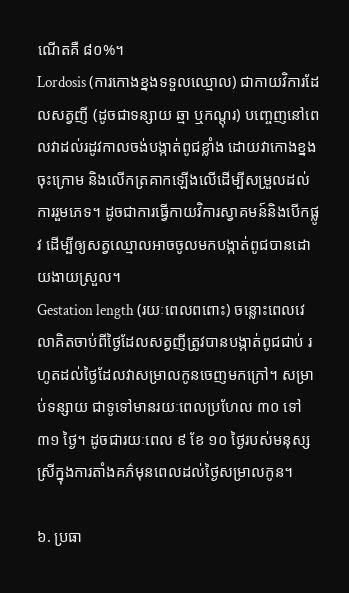ណើតគឺ ៨០%។
Lordosis (ការកោងខ្នងទទួលឈ្មោល) ជាកាយវិការដែលសត្វញី (ដូចជាទន្សាយ ឆ្មា ឬកណ្តុរ) បញ្ចេញនៅពេលវាដល់រដូវកាលចង់បង្កាត់ពូជខ្លាំង ដោយវាកោងខ្នងចុះក្រោម និងលើកត្រគាកឡើងលើដើម្បីសម្រួលដល់ការរួមភេទ។ ដូចជាការធ្វើកាយវិការស្វាគមន៍និងបើកផ្លូវ ដើម្បីឲ្យសត្វឈ្មោលអាចចូលមកបង្កាត់ពូជបានដោយងាយស្រួល។
Gestation length (រយៈពេលពពោះ) ចន្លោះពេលវេលាគិតចាប់ពីថ្ងៃដែលសត្វញីត្រូវបានបង្កាត់ពូជជាប់ រហូតដល់ថ្ងៃដែលវាសម្រាលកូនចេញមកក្រៅ។ សម្រាប់ទន្សាយ ជាទូទៅមានរយៈពេលប្រហែល ៣០ ទៅ ៣១ ថ្ងៃ។ ដូចជារយៈពេល ៩ ខែ ១០ ថ្ងៃរបស់មនុស្សស្រីក្នុងការតាំងគភ៌មុនពេលដល់ថ្ងៃសម្រាលកូន។

៦. ប្រធា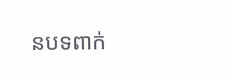នបទពាក់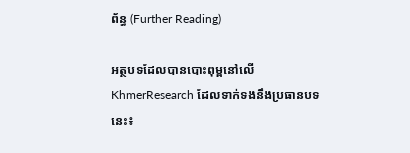ព័ន្ធ (Further Reading)

អត្ថបទដែលបានបោះពុម្ពនៅលើ KhmerResearch ដែលទាក់ទងនឹងប្រធានបទនេះ៖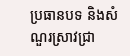ប្រធានបទ និងសំណួរស្រាវជ្រា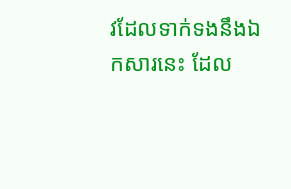វដែលទាក់ទងនឹងឯកសារនេះ ដែល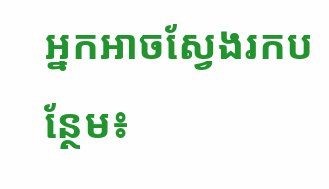អ្នកអាចស្វែងរកបន្ថែម៖